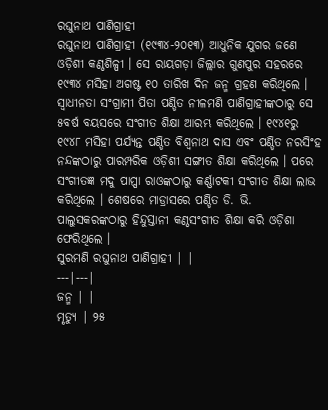ରଘୁନାଥ ପାଣିଗ୍ରାହୀ
ରଘୁନାଥ ପାଣିଗ୍ରାହୀ (୧୯୩୪-୨୦୧୩) ଆଧୁନିକ ଯୁଗର ଜଣେ ଓଡ଼ିଶୀ କଣ୍ଠଶିଳ୍ପୀ । ସେ ରାୟଗଡ଼ା ଜିଲ୍ଲାର ଗୁଣପୁର ସହରରେ ୧୯୩୪ ମସିହା ଅଗଷ୍ଟ ୧୦ ତାରିଖ ଦିନ ଜନ୍ମ ଗ୍ରହଣ କରିଥିଲେ । ସ୍ୱାଧୀନତା ସଂଗ୍ରାମୀ ପିତା ପଣ୍ଡିତ ନୀଳମଣି ପାଣିଗ୍ରାହୀଙ୍କଠାରୁ ସେ ୫ବର୍ଷ ବୟସରେ ସଂଗୀତ ଶିକ୍ଷା ଆରମ୍ଭ କରିଥିଲେ । ୧୯୪୧ରୁ ୧୯୪୮ ମସିହା ପର୍ଯ୍ୟନ୍ତ ପଣ୍ଡିତ ବିଶ୍ୱନାଥ ଦାସ ଏବଂ ପଣ୍ଡିତ ନରସିଂହ ନନ୍ଦଙ୍କଠାରୁ ପାରମ୍ପରିକ ଓଡ଼ିଶୀ ସଙ୍ଗୀତ ଶିକ୍ଷା କରିଥିଲେ । ପରେ ସଂଗୀତଜ୍ଞ ମଦୁ ପାପ୍ପା ରାଓଙ୍କଠାରୁ କର୍ଣ୍ଣାଟକୀ ସଂଗୀତ ଶିକ୍ଷା ଲାଭ କରିଥିଲେ । ଶେଷରେ ମାଡ୍ରାସରେ ପଣ୍ଡିତ ଡି. ଭି. ପାଲୁସକରଙ୍କଠାରୁ ହିନ୍ଦୁସ୍ତାନୀ କଣ୍ଠସଂଗୀତ ଶିକ୍ଷା କରି ଓଡ଼ିଶା ଫେରିଥିଲେ ।
ସୁରମଣି ରଘୁନାଥ ପାଣିଗ୍ରାହୀ | |
---|---|
ଜନ୍ମ | |
ମୃତ୍ୟୁ | ୨୫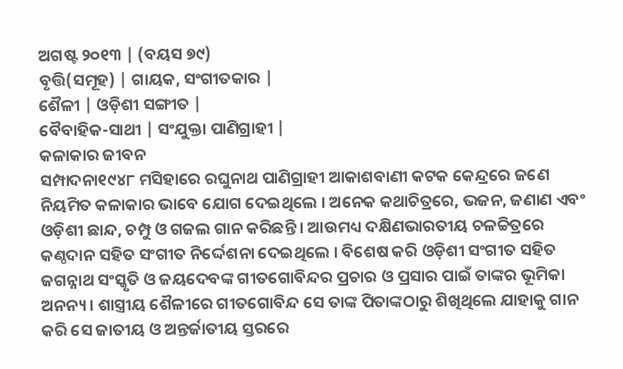ଅଗଷ୍ଟ ୨୦୧୩ | (ବୟସ ୭୯)
ବୃତ୍ତି(ସମୂହ) | ଗାୟକ, ସଂଗୀତକାର |
ଶୈଳୀ | ଓଡ଼ିଶୀ ସଙ୍ଗୀତ |
ବୈବାହିକ-ସାଥୀ | ସଂଯୁକ୍ତା ପାଣିଗ୍ରାହୀ |
କଳାକାର ଜୀବନ
ସମ୍ପାଦନା୧୯୪୮ ମସିହାରେ ରଘୁନାଥ ପାଣିଗ୍ରାହୀ ଆକାଶବାଣୀ କଟକ କେନ୍ଦ୍ରରେ ଜଣେ ନିୟମିତ କଳାକାର ଭାବେ ଯୋଗ ଦେଇଥିଲେ । ଅନେକ କଥାଚିତ୍ରରେ, ଭଜନ, ଜଣାଣ ଏବଂ ଓଡ଼ିଶୀ ଛାନ୍ଦ, ଚମ୍ପୁ ଓ ଗଜଲ ଗାନ କରିଛନ୍ତି । ଆଉମଧ୍ୟ ଦକ୍ଷିଣଭାରତୀୟ ଚଳଚ୍ଚିତ୍ରରେ କଣ୍ଠଦାନ ସହିତ ସଂଗୀତ ନିର୍ଦ୍ଦେଶନା ଦେଇଥିଲେ । ବିଶେଷ କରି ଓଡ଼ିଶୀ ସଂଗୀତ ସହିତ ଜଗନ୍ନାଥ ସଂସ୍କୃତି ଓ ଜୟଦେବଙ୍କ ଗୀତଗୋବିନ୍ଦର ପ୍ରଚାର ଓ ପ୍ରସାର ପାଇଁ ତାଙ୍କର ଭୂମିକା ଅନନ୍ୟ । ଶାସ୍ତ୍ରୀୟ ଶୈଳୀରେ ଗୀତଗୋବିନ୍ଦ ସେ ତାଙ୍କ ପିତାଙ୍କଠାରୁ ଶିଖିଥିଲେ ଯାହାକୁ ଗାନ କରି ସେ ଜାତୀୟ ଓ ଅନ୍ତର୍ଜାତୀୟ ସ୍ତରରେ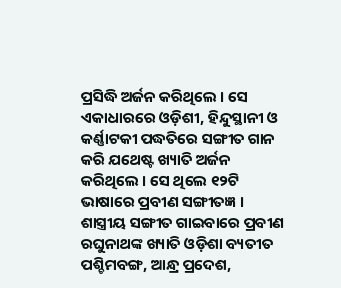ପ୍ରସିଦ୍ଧି ଅର୍ଜନ କରିଥିଲେ । ସେ ଏକାଧାରରେ ଓଡ଼ିଶୀ, ହିନ୍ଦୁସ୍ଥାନୀ ଓ କର୍ଣ୍ଣାଟକୀ ପଦ୍ଧତିରେ ସଙ୍ଗୀତ ଗାନ କରି ଯଥେଷ୍ଟ ଖ୍ୟାତି ଅର୍ଜନ କରିଥିଲେ । ସେ ଥିଲେ ୧୨ଟି ଭାଷାରେ ପ୍ରବୀଣ ସଙ୍ଗୀତଜ୍ଞ । ଶାସ୍ତ୍ରୀୟ ସଙ୍ଗୀତ ଗାଇବାରେ ପ୍ରବୀଣ ରଘୁନାଥଙ୍କ ଖ୍ୟାତି ଓଡ଼ିଶା ବ୍ୟତୀତ ପଶ୍ଚିମବଙ୍ଗ, ଆନ୍ଧ୍ର ପ୍ରଦେଶ,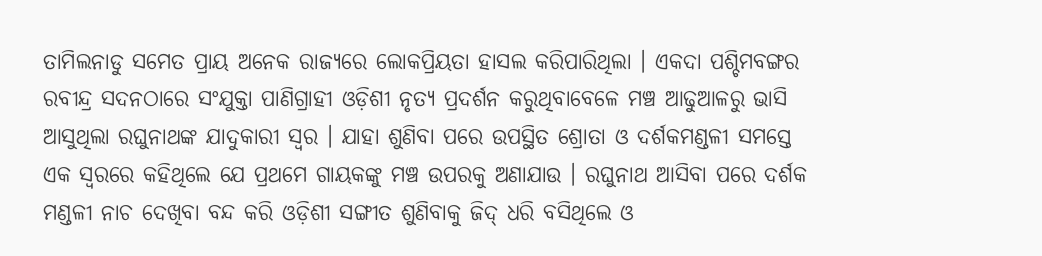ତାମିଲନାଡୁ ସମେତ ପ୍ରାୟ ଅନେକ ରାଜ୍ୟରେ ଲୋକପ୍ରିୟତା ହାସଲ କରିପାରିଥିଲା । ଏକଦା ପଶ୍ଚିମବଙ୍ଗର ରବୀନ୍ଦ୍ର ସଦନଠାରେ ସଂଯୁକ୍ତା ପାଣିଗ୍ରାହୀ ଓଡ଼ିଶୀ ନୃତ୍ୟ ପ୍ରଦର୍ଶନ କରୁଥିବାବେଳେ ମଞ୍ଚ ଆଢୁଆଳରୁ ଭାସି ଆସୁଥିଲା ରଘୁନାଥଙ୍କ ଯାଦୁକାରୀ ସ୍ୱର । ଯାହା ଶୁଣିବା ପରେ ଉପସ୍ଥିତ ଶ୍ରୋତା ଓ ଦର୍ଶକମଣ୍ଡଳୀ ସମସ୍ତେ ଏକ ସ୍ୱରରେ କହିଥିଲେ ଯେ ପ୍ରଥମେ ଗାୟକଙ୍କୁ ମଞ୍ଚ ଉପରକୁ ଅଣାଯାଉ । ରଘୁନାଥ ଆସିବା ପରେ ଦର୍ଶକ ମଣ୍ଡଳୀ ନାଚ ଦେଖିବା ବନ୍ଦ କରି ଓଡ଼ିଶୀ ସଙ୍ଗୀତ ଶୁଣିବାକୁ ଜିଦ୍ ଧରି ବସିଥିଲେ ଓ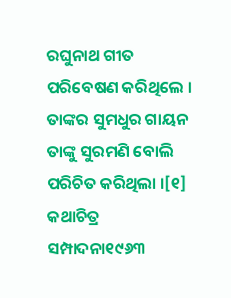ରଘୁନାଥ ଗୀତ ପରିବେଷଣ କରିଥିଲେ । ତାଙ୍କର ସୁମଧୁର ଗାୟନ ତାଙ୍କୁ ସୁରମଣି ବୋଲି ପରିଚିତ କରିଥିଲା ।[୧]
କଥାଚିତ୍ର
ସମ୍ପାଦନା୧୯୬୩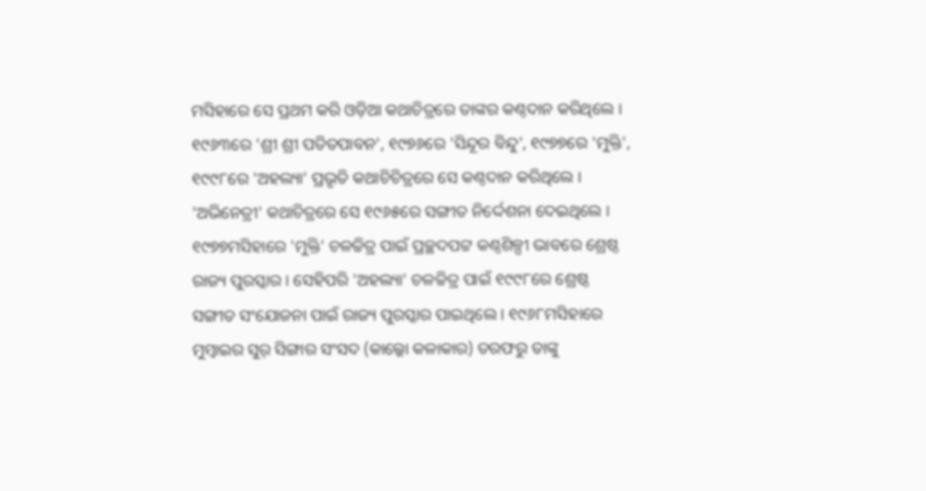ମସିହାରେ ସେ ପ୍ରଥମ କରି ଓଡ଼ିଆ କଥାଚିତ୍ରରେ ତାଙ୍କର କଣ୍ଠଦାନ କରିଥିଲେ । ୧୯୬୩ରେ 'ଶ୍ରୀ ଶ୍ରୀ ପତିତପାବନ', ୧୯୭୬ରେ 'ସିନ୍ଦୂର ବିନ୍ଦୁ', ୧୯୭୭ରେ 'ମୁକ୍ତି', ୧୯୯୮ରେ 'ଅହଲ୍ୟା' ପ୍ରଭୃତି କଥାଚିଚିତ୍ରରେ ସେ କଣ୍ଠଦାନ କରିଥିଲେ । 'ଅଭିନେତ୍ରୀ' କଥାଚିତ୍ରରେ ସେ ୧୯୬୫ରେ ସଙ୍ଗୀତ ନିର୍ଦ୍ଦେଶନା ଦେଇଥିଲେ । ୧୯୭୭ମସିହାରେ 'ମୁକ୍ତି' ଚଳଚ୍ଚିତ୍ର ପାଇଁ ପ୍ରଚ୍ଛଦପଟ୍ଟ କଣ୍ଠଶିଳ୍ପୀ ଭାବରେ ଶ୍ରେଷ୍ଠ ରାଜ୍ୟ ପୁରସ୍କାର । ସେହିପରି 'ଅହଲ୍ୟା' ଚଳଚ୍ଚିତ୍ର ପାଇଁ ୧୯୯୮ରେ ଶ୍ରେଷ୍ଠ ସଙ୍ଗୀତ ସଂଯୋଜନା ପାଇଁ ରାଜ୍ୟ ପୁରସ୍କାର ପାଇଥିଲେ । ୧୯୬୮ମସିହାରେ ମୁମ୍ବାଇର ସୁର୍ ସିଙ୍ଗାର ସଂସଦ (କାଲ୍କୋ କଳାକାର) ତରଫରୁ ତାଙ୍କୁ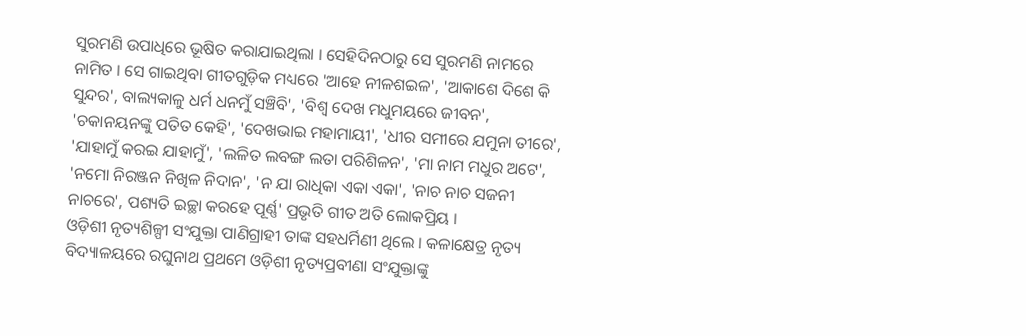ସୁରମଣି ଉପାଧିରେ ଭୂଷିତ କରାଯାଇଥିଲା । ସେହିଦିନଠାରୁ ସେ ସୁରମଣି ନାମରେ ନାମିତ । ସେ ଗାଇଥିବା ଗୀତଗୁଡ଼ିକ ମଧ୍ୟରେ 'ଆହେ ନୀଳଶଇଳ', 'ଆକାଶେ ଦିଶେ କି ସୁନ୍ଦର', ବାଲ୍ୟକାଳୁ ଧର୍ମ ଧନମୁଁ ସଞ୍ଚିବି', 'ବିଶ୍ୱ ଦେଖ ମଧୁମୟରେ ଜୀବନ', 'ଚକାନୟନଙ୍କୁ ପତିତ କେହି', 'ଦେଖଭାଇ ମହାମାୟୀ', 'ଧୀର ସମୀରେ ଯମୁନା ତୀରେ', 'ଯାହାମୁଁ କରଇ ଯାହାମୁଁ', 'ଲଳିତ ଲବଙ୍ଗ ଲତା ପରିଶିଳନ', 'ମା ନାମ ମଧୁର ଅଟେ', 'ନମୋ ନିରଞ୍ଜନ ନିଖିଳ ନିଦାନ', 'ନ ଯା ରାଧିକା ଏକା ଏକା', 'ନାଚ ନାଚ ସଜନୀ ନାଚରେ', ପଶ୍ୟତି ଇଚ୍ଛା କରହେ ପୂର୍ଣ୍ଣ' ପ୍ରଭୃତି ଗୀତ ଅତି ଲୋକପ୍ରିୟ ।
ଓଡ଼ିଶୀ ନୃତ୍ୟଶିଳ୍ପୀ ସଂଯୁକ୍ତା ପାଣିଗ୍ରାହୀ ତାଙ୍କ ସହଧର୍ମିଣୀ ଥିଲେ । କଳାକ୍ଷେତ୍ର ନୃତ୍ୟ ବିଦ୍ୟାଳୟରେ ରଘୁନାଥ ପ୍ରଥମେ ଓଡ଼ିଶୀ ନୃତ୍ୟପ୍ରବୀଣା ସଂଯୁକ୍ତାଙ୍କୁ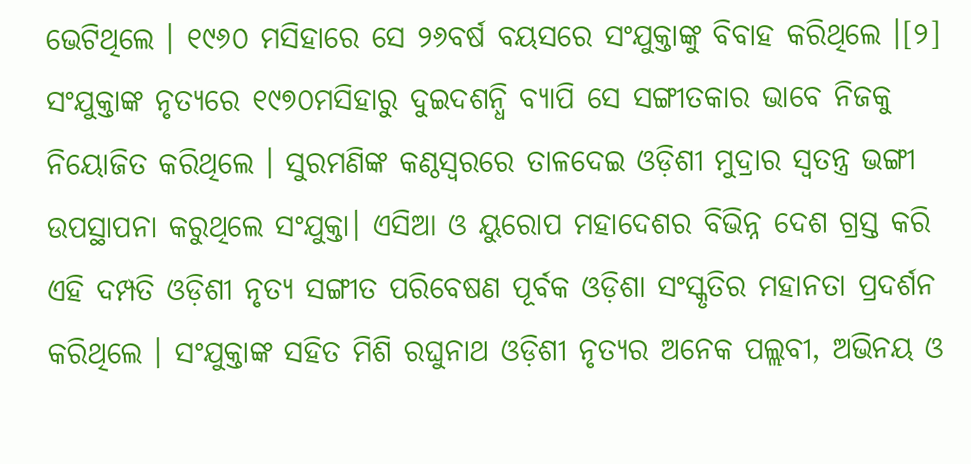ଭେଟିଥିଲେ । ୧୯୬୦ ମସିହାରେ ସେ ୨୬ବର୍ଷ ବୟସରେ ସଂଯୁକ୍ତାଙ୍କୁ ବିବାହ କରିଥିଲେ ।[୨] ସଂଯୁକ୍ତାଙ୍କ ନୃତ୍ୟରେ ୧୯୭୦ମସିହାରୁ ଦୁଇଦଶନ୍ଧି ବ୍ୟାପି ସେ ସଙ୍ଗୀତକାର ଭାବେ ନିଜକୁ ନିୟୋଜିତ କରିଥିଲେ । ସୁରମଣିଙ୍କ କଣ୍ଠସ୍ୱରରେ ତାଳଦେଇ ଓଡ଼ିଶୀ ମୁଦ୍ରାର ସ୍ୱତନ୍ତ୍ର ଭଙ୍ଗୀ ଉପସ୍ଥାପନା କରୁଥିଲେ ସଂଯୁକ୍ତା। ଏସିଆ ଓ ୟୁରୋପ ମହାଦେଶର ବିଭିନ୍ନ ଦେଶ ଗ୍ରସ୍ତ କରି ଏହି ଦମ୍ପତି ଓଡ଼ିଶୀ ନୃତ୍ୟ ସଙ୍ଗୀତ ପରିବେଷଣ ପୂର୍ବକ ଓଡ଼ିଶା ସଂସ୍କୃତିର ମହାନତା ପ୍ରଦର୍ଶନ କରିଥିଲେ । ସଂଯୁକ୍ତାଙ୍କ ସହିତ ମିଶି ରଘୁନାଥ ଓଡ଼ିଶୀ ନୃତ୍ୟର ଅନେକ ପଲ୍ଲବୀ, ଅଭିନୟ ଓ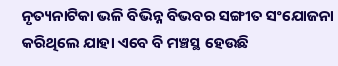ନୃତ୍ୟନାଟିକା ଭଳି ବିଭିନ୍ନ ବିଭବର ସଙ୍ଗୀତ ସଂଯୋଜନା କରିଥିଲେ ଯାହା ଏବେ ବି ମଞ୍ଚସ୍ଥ ହେଉଛି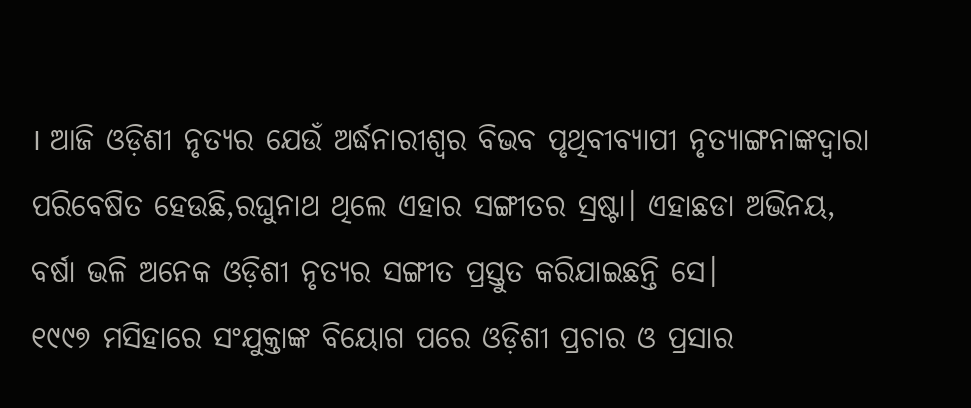। ଆଜି ଓଡ଼ିଶୀ ନୃତ୍ୟର ଯେଉଁ ଅର୍ଦ୍ଧନାରୀଶ୍ୱର ବିଭବ ପୃଥିବୀବ୍ୟାପୀ ନୃତ୍ୟାଙ୍ଗନାଙ୍କଦ୍ୱାରା ପରିବେଷିତ ହେଉଛି,ରଘୁନାଥ ଥିଲେ ଏହାର ସଙ୍ଗୀତର ସ୍ରଷ୍ଟା। ଏହାଛଡା ଅଭିନୟ, ବର୍ଷା ଭଳି ଅନେକ ଓଡ଼ିଶୀ ନୃତ୍ୟର ସଙ୍ଗୀତ ପ୍ରସ୍ତୁତ କରିଯାଇଛନ୍ତି ସେ।
୧୯୯୭ ମସିହାରେ ସଂଯୁକ୍ତାଙ୍କ ବିୟୋଗ ପରେ ଓଡ଼ିଶୀ ପ୍ରଚାର ଓ ପ୍ରସାର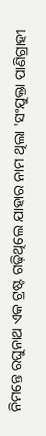ନିମନ୍ତେ ରଘୁନାଥ ଏକ ଟ୍ରଷ୍ଟ ଗଢ଼ିଥିଲେ ଯାହାର ନାମ ଥିଲା 'ସଂଯୁକ୍ତା ପାଣିଗ୍ରାହୀ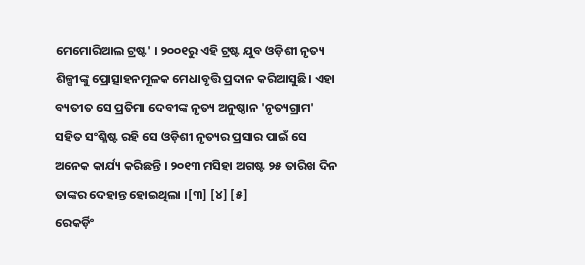ମେମୋରିଆଲ ଟ୍ରଷ୍ଟ' । ୨୦୦୧ରୁ ଏହି ଟ୍ରଷ୍ଟ ଯୁବ ଓଡ଼ିଶୀ ନୃତ୍ୟ ଶିଳ୍ପୀଙ୍କୁ ପ୍ରୋତ୍ସାହନମୂଳକ ମେଧାବୃତ୍ତି ପ୍ରଦାନ କରିଆସୁଛି। ଏହା ବ୍ୟତୀତ ସେ ପ୍ରତିମା ଦେବୀଙ୍କ ନୃତ୍ୟ ଅନୁଷ୍ଠାନ 'ନୃତ୍ୟଗ୍ରାମ' ସହିତ ସଂଶ୍ଳିଷ୍ଟ ରହି ସେ ଓଡ଼ିଶୀ ନୃତ୍ୟର ପ୍ରସାର ପାଇଁ ସେ ଅନେକ କାର୍ଯ୍ୟ କରିଛନ୍ତି । ୨୦୧୩ ମସିହା ଅଗଷ୍ଟ ୨୫ ତାରିଖ ଦିନ ତାଙ୍କର ଦେହାନ୍ତ ହୋଇଥିଲା ।[୩] [୪] [୫]
ରେକର୍ଡ଼ିଂ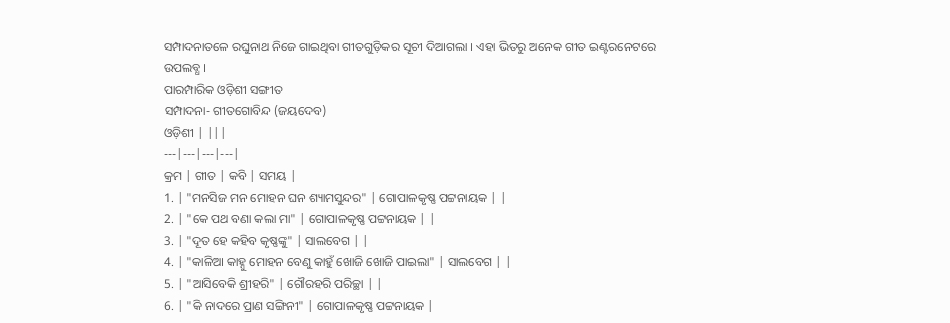ସମ୍ପାଦନାତଳେ ରଘୁନାଥ ନିଜେ ଗାଇଥିବା ଗୀତଗୁଡ଼ିକର ସୂଚୀ ଦିଆଗଲା । ଏହା ଭିତରୁ ଅନେକ ଗୀତ ଇଣ୍ଟରନେଟରେ ଉପଲବ୍ଧ ।
ପାରମ୍ପାରିକ ଓଡ଼ିଶୀ ସଙ୍ଗୀତ
ସମ୍ପାଦନା- ଗୀତଗୋବିନ୍ଦ (ଜୟଦେବ)
ଓଡ଼ିଶୀ | |||
---|---|---|---|
କ୍ରମ | ଗୀତ | କବି | ସମୟ |
1. | "ମନସିଜ ମନ ମୋହନ ଘନ ଶ୍ୟାମସୁନ୍ଦର" | ଗୋପାଳକୃଷ୍ଣ ପଟ୍ଟନାୟକ | |
2. | "କେ ପଥ ବଣା କଲା ମା" | ଗୋପାଳକୃଷ୍ଣ ପଟ୍ଟନାୟକ | |
3. | "ଦୂତ ହେ କହିବ କୃଷ୍ଣଙ୍କୁ" | ସାଲବେଗ | |
4. | "କାଳିଆ କାହ୍ନୁ ମୋହନ ବେଣୁ କାହୁଁ ଖୋଜି ଖୋଜି ପାଇଲା" | ସାଲବେଗ | |
5. | "ଆସିବେକି ଶ୍ରୀହରି" | ଗୌରହରି ପରିଚ୍ଛା | |
6. | "କି ନାଦରେ ପ୍ରାଣ ସଙ୍ଗିନୀ" | ଗୋପାଳକୃଷ୍ଣ ପଟ୍ଟନାୟକ |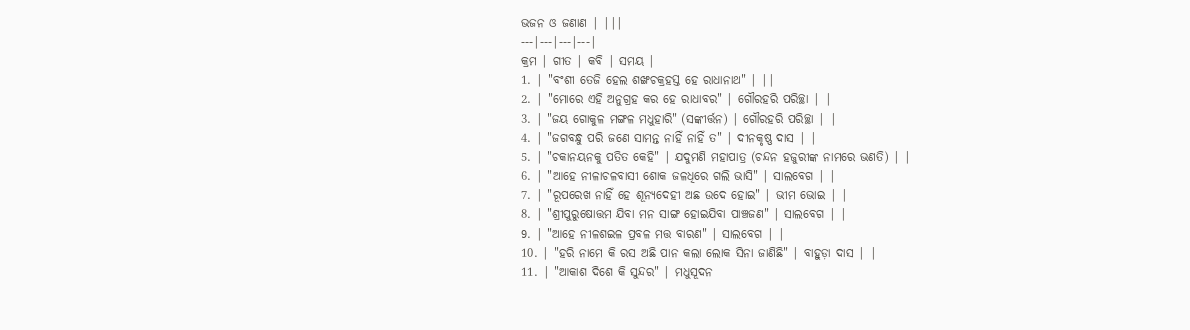ଭଜନ ଓ ଜଣାଣ | |||
---|---|---|---|
କ୍ରମ | ଗୀତ | କବି | ସମୟ |
1. | "ବଂଶୀ ତେଜି ହେଲ ଶଙ୍ଖଚକ୍ରହସ୍ତ ହେ ରାଧାନାଥ" | ||
2. | "ମୋରେ ଏହି ଅନୁଗ୍ରହ କର ହେ ରାଧାବର" | ଗୌରହରି ପରିଚ୍ଛା | |
3. | "ଜୟ ଗୋକୁଳ ମଙ୍ଗଳ ମଧୁହାରି" (ସଙ୍କୀର୍ତ୍ତନ) | ଗୌରହରି ପରିଚ୍ଛା | |
4. | "ଜଗବନ୍ଧୁ ପରି ଜଣେ ସାମନ୍ତ ନାହିଁ ନାହିଁ ତ" | ଦୀନକୃଷ୍ଣ ଦାସ | |
5. | "ଚକାନୟନକୁ ପତିତ କେହି" | ଯଦୁମଣି ମହାପାତ୍ର (ଚନ୍ଦନ ହଜୁରୀଙ୍କ ନାମରେ ଭଣତି) | |
6. | "ଆହେ ନୀଳାଚଳବାସୀ ଶୋକ ଜଳଧିରେ ଗଲି ଭାସି" | ସାଲବେଗ | |
7. | "ରୂପରେଖ ନାହିଁ ହେ ଶୂନ୍ୟଦେହୀ ଅଛ ଉଦେ ହୋଇ" | ଭୀମ ଭୋଇ | |
8. | "ଶ୍ରୀପୁରୁଷୋତ୍ତମ ଯିବା ମନ ସାଙ୍ଗ ହୋଇଯିବା ପାଞ୍ଚଜଣ" | ସାଲବେଗ | |
9. | "ଆହେ ନୀଳଶଇଳ ପ୍ରବଳ ମତ୍ତ ବାରଣ" | ସାଲବେଗ | |
10. | "ହରି ନାମେ କି ରସ ଅଛି ପାନ କଲା ଲୋକ ସିନା ଜାଣିଛି" | ବାହୁଡ଼ା ଦାସ | |
11. | "ଆକାଶ ଦିଶେ କି ସୁନ୍ଦର" | ମଧୁସୂଦନ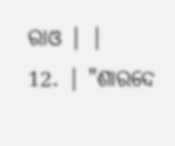ରାଓ | |
12. | "ଶାରଦେ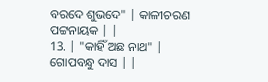ବରଦେ ଶୁଭଦେ" | କାଳୀଚରଣ ପଟ୍ଟନାୟକ | |
13. | "କାହିଁ ଅଛ ନାଥ" | ଗୋପବନ୍ଧୁ ଦାସ | |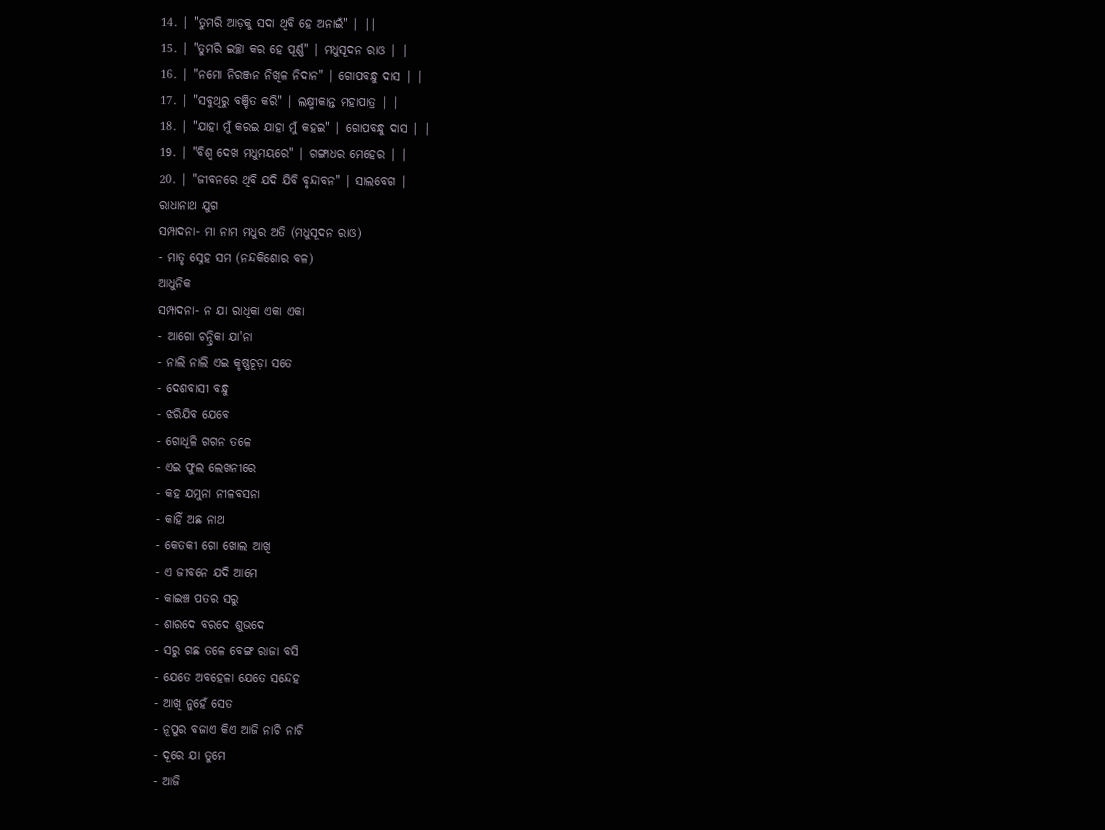14. | "ତୁମରି ଆଡ଼କୁ ସଦା ଥିବି ହେ ଅନାଇଁ" | ||
15. | "ତୁମରି ଇଚ୍ଛା କର ହେ ପୂର୍ଣ୍ଣ" | ମଧୁସୂଦନ ରାଓ | |
16. | "ନମୋ ନିରଞ୍ଜନ ନିଖିଳ ନିଦାନ" | ଗୋପବନ୍ଧୁ ଦାସ | |
17. | "ସବୁଥିରୁ ବଞ୍ଚିତ କରି" | ଲକ୍ଷ୍ମୀକାନ୍ତ ମହାପାତ୍ର | |
18. | "ଯାହା ମୁଁ କରଇ ଯାହା ମୁଁ କହଇ" | ଗୋପବନ୍ଧୁ ଦାସ | |
19. | "ବିଶ୍ୱ ଦେଖ ମଧୁମୟରେ" | ଗଙ୍ଗାଧର ମେହେର | |
20. | "ଜୀବନରେ ଥିବି ଯଦି ଯିବି ବୃନ୍ଦାବନ" | ସାଲବେଗ |
ରାଧାନାଥ ଯୁଗ
ସମ୍ପାଦନା- ମା ନାମ ମଧୁର ଅତି (ମଧୁସୂଦନ ରାଓ)
- ମାତୃ ସ୍ନେହ ସମ (ନନ୍ଦକିଶୋର ବଳ)
ଆଧୁନିକ
ସମ୍ପାଦନା- ନ ଯା ରାଧିକା ଏକା ଏକା
- ଆଗୋ ଚନ୍ଦ୍ରିକା ଯା'ନା
- ନାଲି ନାଲି ଏଇ କୃଷ୍ଣଚୂଡ଼ା ସତେ
- ଦେଶବାସୀ ବନ୍ଧୁ
- ଝରିଯିବ ଯେବେ
- ଗୋଧୂଳି ଗଗନ ତଳେ
- ଏଇ ଫୁଲ ଲେଖନୀରେ
- କହ ଯମୁନା ନୀଳବସନା
- କାହିଁ ଅଛ ନାଥ
- କେତକୀ ଗୋ ଖୋଲ ଆଖି
- ଏ ଜୀବନେ ଯଦି ଆମେ
- କାଇଞ୍ଚ ପତର ସରୁ
- ଶାରଦେ ବରଦେ ଶୁଭଦେ
- ସରୁ ଗଛ ତଳେ ବେଙ୍ଗ ରାଜା ବସି
- ଯେତେ ଅବହେଳା ଯେତେ ସନ୍ଦେହ
- ଆଖି ନୁହେଁ ସେତ
- ନୂପୁର ବଜାଏ କିଏ ଆଜି ନାଚି ନାଚି
- ଦୂରେ ଯା ତୁମେ
- ଆଜି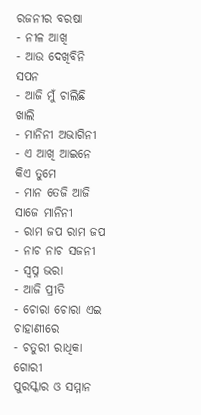ରଜନୀର ବରଷା
- ନୀଳ ଆଖି
- ଆଉ ଦେଖିବିନି ସପନ
- ଆଜି ମୁଁ ଚାଲିଛି ଖାଲି
- ମାନିନୀ ଅଭାଗିନୀ
- ଏ ଆଖି ଆଇନେ କିଏ ତୁମେ
- ମାନ ତେଜି ଆଜି ସାଜେ ମାନିନୀ
- ରାମ ଜପ ରାମ ଜପ
- ନାଚ ନାଚ ସଜନୀ
- ସ୍ୱପ୍ନ ଭରା
- ଆଜି ପ୍ରୀତି
- ଚୋରା ଚୋରା ଏଇ ଚାହାଣୀରେ
- ଚତୁରୀ ରାଧିକା ଗୋରୀ
ପୁରସ୍କାର ଓ ସମ୍ମାନ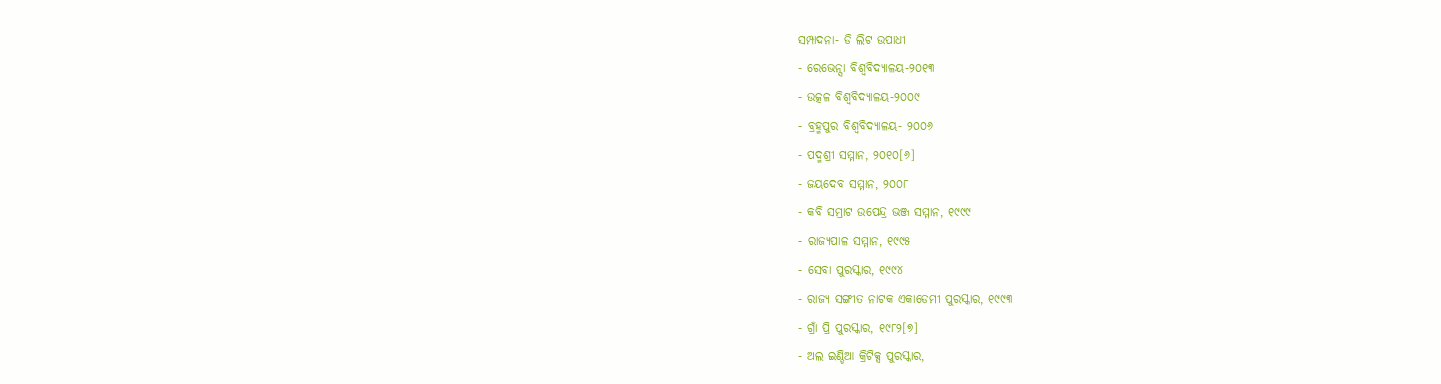ସମ୍ପାଦନା- ଡି ଲିଟ ଉପାଧୀ
- ରେଭେନ୍ସା ବିଶ୍ୱବିଦ୍ୟାଳୟ-୨୦୧୩
- ଉତ୍କଳ ବିଶ୍ୱବିଦ୍ୟାଳୟ-୨୦୦୯
- ବ୍ରହ୍ମପୁର ବିଶ୍ୱବିଦ୍ୟାଳୟ- ୨୦୦୬
- ପଦ୍ମଶ୍ରୀ ସମ୍ମାନ, ୨୦୧୦[୬]
- ଜୟଦେବ ସମ୍ମାନ, ୨୦୦୮
- କବି ସମ୍ରାଟ ଉପେନ୍ଦ୍ର ଭଞ୍ଜ ସମ୍ମାନ, ୧୯୯୯
- ରାଜ୍ୟପାଳ ସମ୍ମାନ, ୧୯୯୫
- ସେବା ପୁରସ୍କାର, ୧୯୯୪
- ରାଜ୍ୟ ସଙ୍ଗୀତ ନାଟକ ଏକାଡେମୀ ପୁରସ୍କାର, ୧୯୯୩
- ଗ୍ରାଁ ପ୍ରି ପୁରସ୍କାର, ୧୯୮୨[୭]
- ଅଲ ଇଣ୍ଡିଆ କ୍ରିଟିକ୍ସ ପୁରସ୍କାର,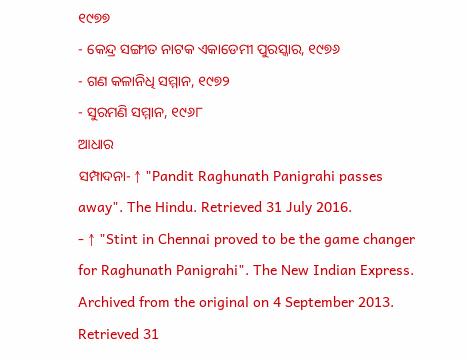୧୯୭୭
- କେନ୍ଦ୍ର ସଙ୍ଗୀତ ନାଟକ ଏକାଡେମୀ ପୁରସ୍କାର, ୧୯୭୬
- ଗଣ କଳାନିଧି ସମ୍ମାନ, ୧୯୭୨
- ସୁରମଣି ସମ୍ମାନ, ୧୯୬୮
ଆଧାର
ସମ୍ପାଦନା- ↑ "Pandit Raghunath Panigrahi passes away". The Hindu. Retrieved 31 July 2016.
- ↑ "Stint in Chennai proved to be the game changer for Raghunath Panigrahi". The New Indian Express. Archived from the original on 4 September 2013. Retrieved 31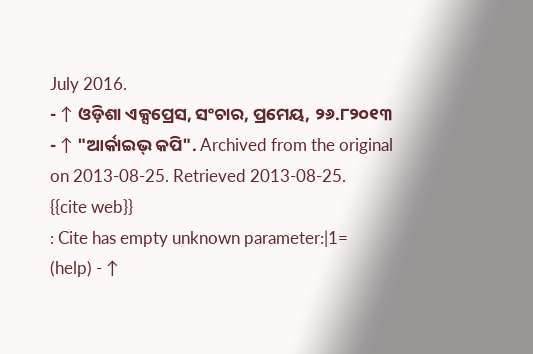July 2016.
- ↑ ଓଡ଼ିଶା ଏକ୍ସପ୍ରେସ, ସଂଚାର, ପ୍ରମେୟ, ୨୬.୮୨୦୧୩
- ↑ "ଆର୍କାଇଭ୍ କପି". Archived from the original on 2013-08-25. Retrieved 2013-08-25.
{{cite web}}
: Cite has empty unknown parameter:|1=
(help) - ↑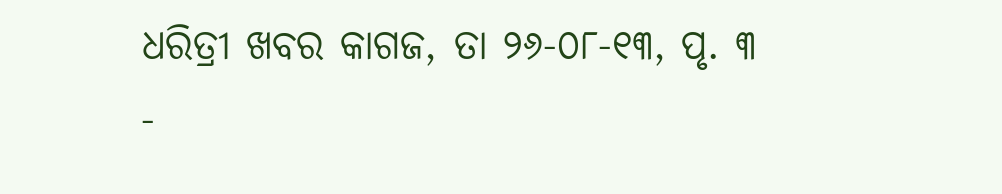ଧରିତ୍ରୀ ଖବର କାଗଜ, ତା ୨୬-୦୮-୧୩, ପୃ. ୩
-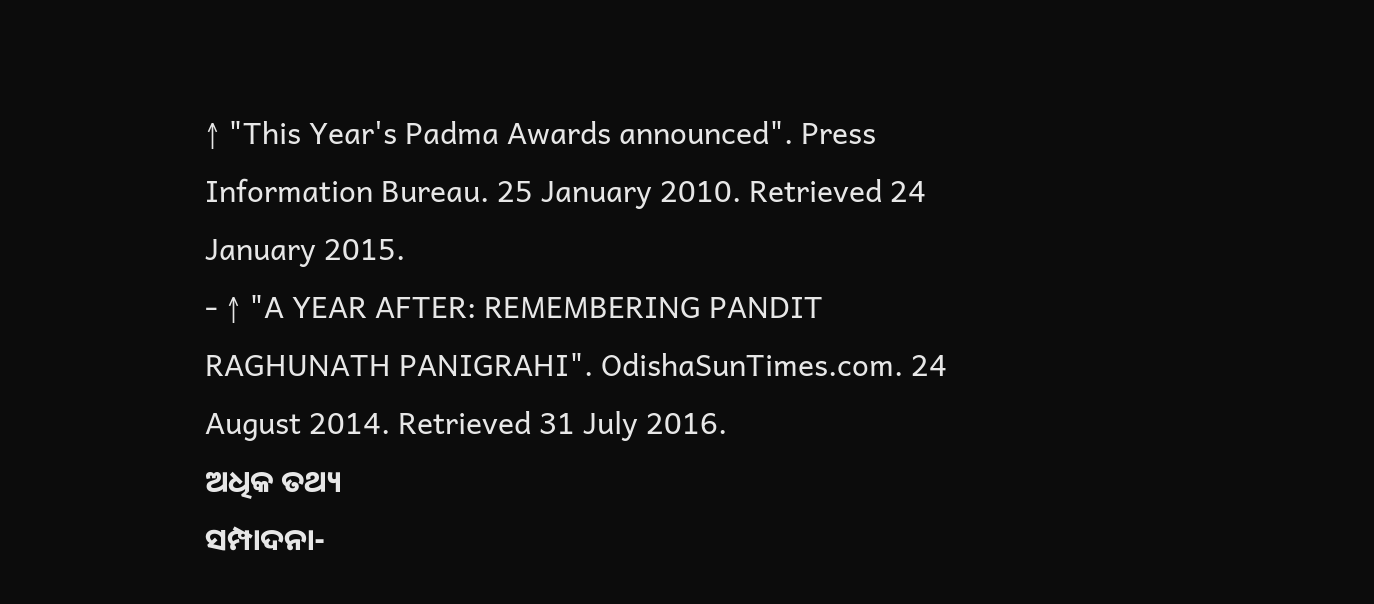↑ "This Year's Padma Awards announced". Press Information Bureau. 25 January 2010. Retrieved 24 January 2015.
- ↑ "A YEAR AFTER: REMEMBERING PANDIT RAGHUNATH PANIGRAHI". OdishaSunTimes.com. 24 August 2014. Retrieved 31 July 2016.
ଅଧିକ ତଥ୍ୟ
ସମ୍ପାଦନା-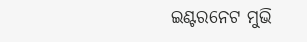ଇଣ୍ଟରନେଟ ମୁଭି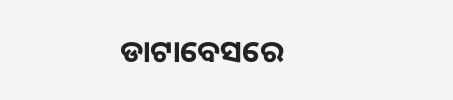ଡାଟାବେସରେ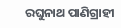ରଘୁନାଥ ପାଣିଗ୍ରାହୀ